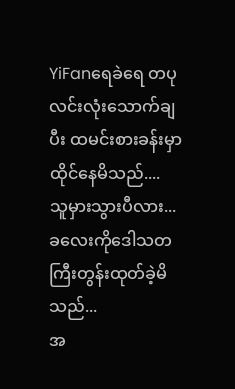YiFanရေခဲရေ တပုလင်းလုံးသောက်ချပီး ထမင်းစားခန်းမှာထိုင်နေမိသည်....
သူမှားသွားပီလား...
ခလေးကိုဒေါသတကြီးတွန်းထုတ်ခဲ့မိသည်...
အ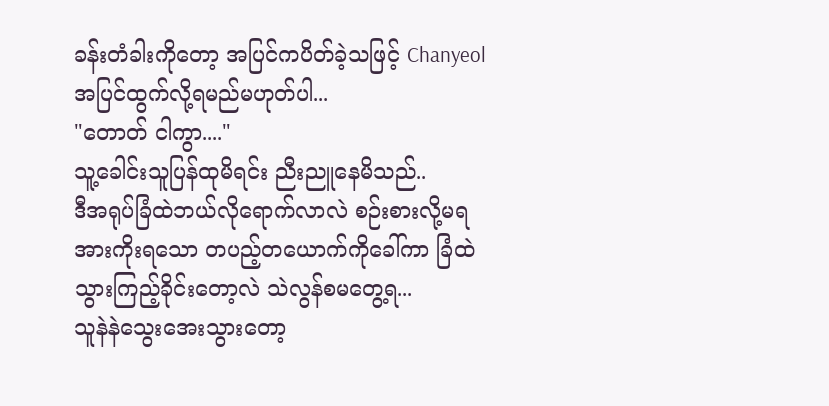ခန်းတံခါးကိုတော့ အပြင်ကပိတ်ခဲ့သဖြင့် Chanyeolအပြင်ထွက်လို့ရမည်မဟုတ်ပါ...
"တောတ် ငါကွာ...."
သူ့ခေါင်းသူပြန်ထုမိရင်း ညီးညူနေမိသည်..
ဒီအရုပ်ခြံထဲဘယ်လိုရောက်လာလဲ စဉ်းစားလို့မရ အားကိုးရသော တပည့်တယောက်ကိုခေါ်ကာ ခြံထဲသွားကြည့်ခိုင်းတော့လဲ သဲလွန်စမတွေ့ရ...
သူနဲနဲသွေးအေးသွားတော့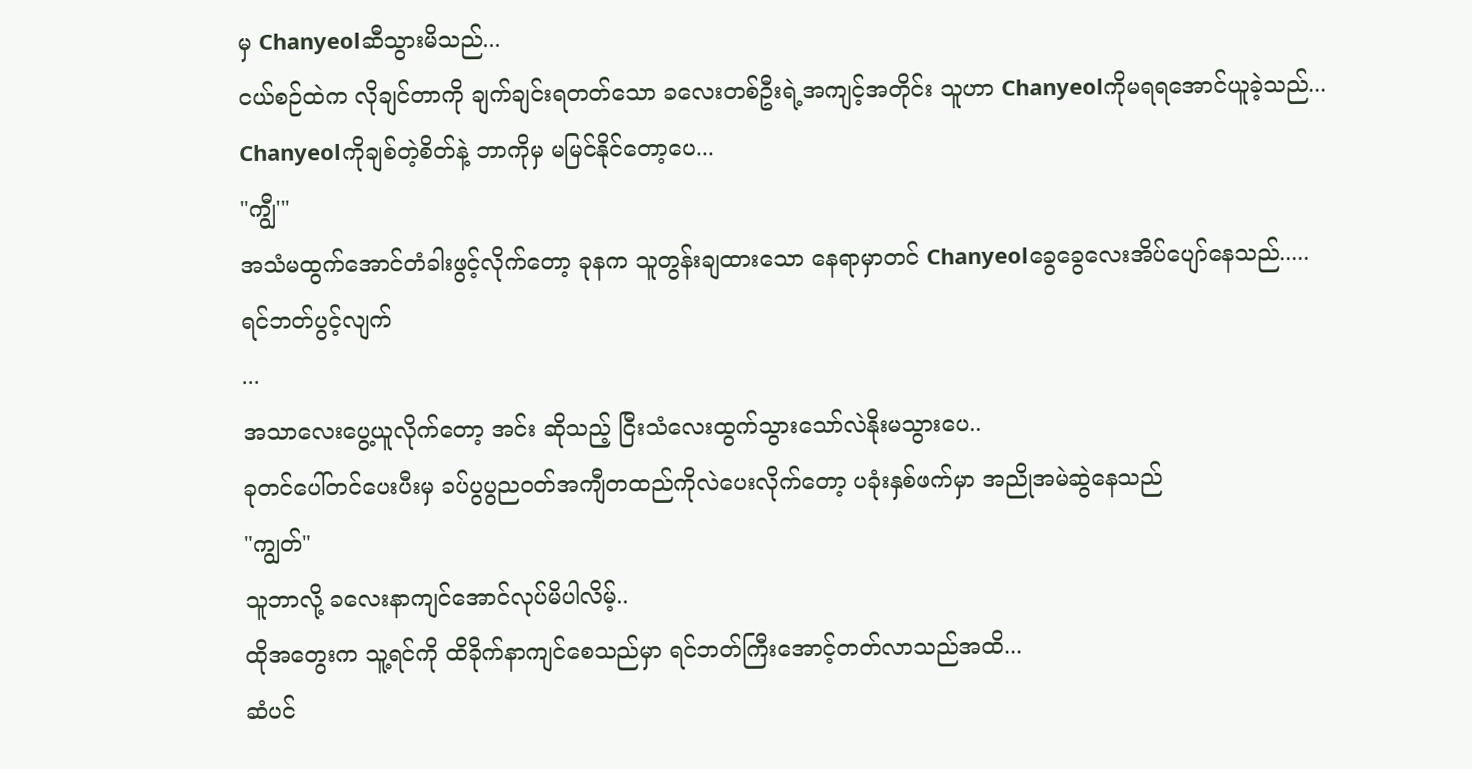မှ Chanyeolဆီသွားမိသည်...
ငယ်စဉ်ထဲက လိုချင်တာကို ချက်ချင်းရတတ်သော ခလေးတစ်ဦးရဲ့အကျင့်အတိုင်း သူဟာ Chanyeolကိုမရရအောင်ယူခဲ့သည်...
Chanyeolကိုချစ်တဲ့စိတ်နဲ့ ဘာကိုမှ မမြင်နိုင်တော့ပေ...
"ကျွီ'"
အသံမထွက်အောင်တံခါးဖွင့်လိုက်တော့ ခုနက သူတွန်းချထားသော နေရာမှာတင် Chanyeolခွေခွေလေးအိပ်ပျော်နေသည်.....
ရင်ဘတ်ပွင့်လျက်
...
အသာလေးပွေ့ယူလိုက်တော့ အင်း ဆိုသည့် ငြီးသံလေးထွက်သွားသော်လဲနိုးမသွားပေ..
ခုတင်ပေါ်တင်ပေးပီးမှ ခပ်ပွပွညဝတ်အကျီတထည်ကိုလဲပေးလိုက်တော့ ပခုံးနှစ်ဖက်မှာ အညိုအမဲဆွဲနေသည်
"ကျွတ်"
သူဘာလို့ ခလေးနာကျင်အောင်လုပ်မိပါလိမ့်..
ထိုအတွေးက သူ့ရင်ကို ထိခိုက်နာကျင်စေသည်မှာ ရင်ဘတ်ကြီးအောင့်တတ်လာသည်အထိ...
ဆံပင်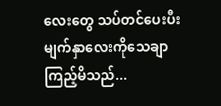လေးတွေ သပ်တင်ပေးပီး မျက်နှာလေးကိုသေချာကြည့်မိသည်...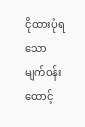ငိုထားပုံရသော မျက်ဝန်းထောင့်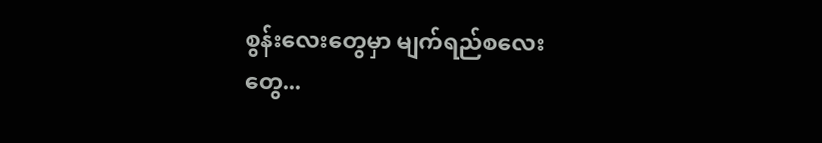စွန်းလေးတွေမှာ မျက်ရည်စလေးတွေ...